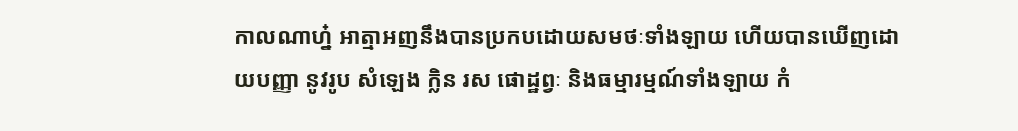កាលណាហ្ន៎ អាត្មាអញនឹងបានប្រកបដោយសមថៈទាំងឡាយ ហើយបានឃើញដោយបញ្ញា នូវរូប សំឡេង ក្លិន រស ផោដ្ឋព្វៈ និងធម្មារម្មណ៍ទាំងឡាយ កំ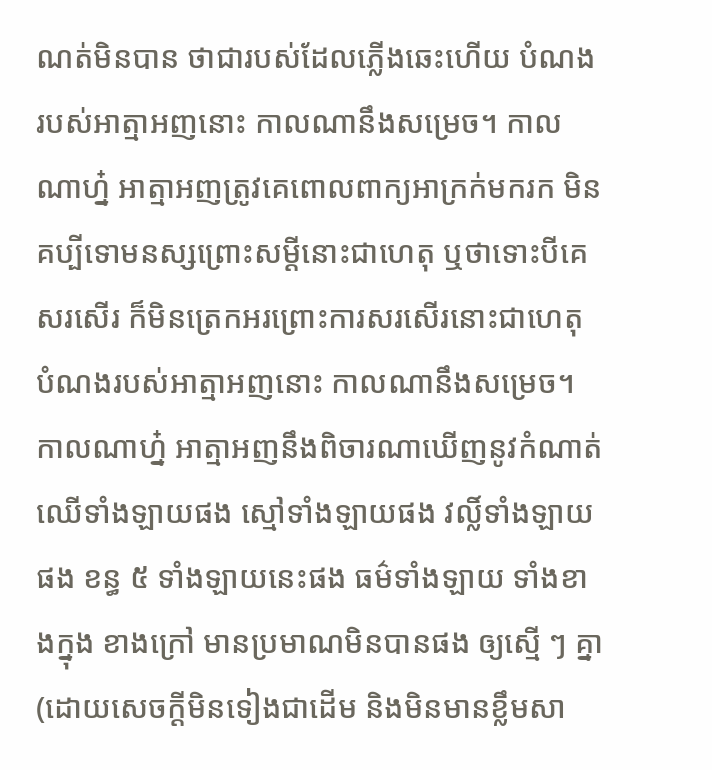ណត់មិនបាន ថាជារបស់ដែលភ្លើងឆេះហើយ បំណងរបស់អាត្មាអញនោះ កាលណានឹងសម្រេច។ កាលណាហ្ន៎ អាត្មាអញត្រូវគេពោលពាក្យអាក្រក់មករក មិនគប្បីទោមនស្សព្រោះសម្ដីនោះជាហេតុ ឬថាទោះបីគេសរសើរ ក៏មិនត្រេកអរព្រោះការសរសើរនោះជាហេតុ បំណងរបស់អាត្មាអញនោះ កាលណានឹងសម្រេច។ កាលណាហ្ន៎ អាត្មាអញនឹងពិចារណាឃើញនូវកំណាត់ឈើទាំងឡាយផង ស្មៅទាំងឡាយផង វល្លិ៍ទាំងឡាយផង ខន្ធ ៥ ទាំងឡាយនេះផង ធម៌ទាំងឡាយ ទាំងខាងក្នុង ខាងក្រៅ មានប្រមាណមិនបានផង ឲ្យស្មើ ៗ គ្នា (ដោយសេចក្ដីមិនទៀងជាដើម និងមិនមានខ្លឹមសា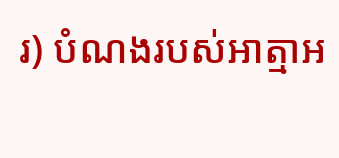រ) បំណងរបស់អាត្មាអ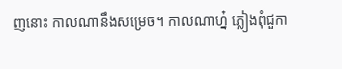ញនោះ កាលណានឹងសម្រេច។ កាលណាហ្ន៎ ភ្លៀងពុំជួកា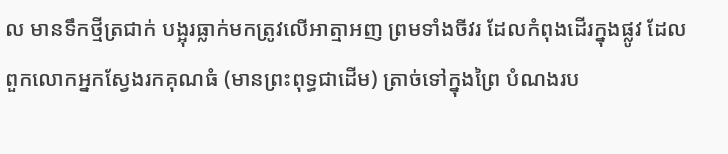ល មានទឹកថ្មីត្រជាក់ បង្អុរធ្លាក់មកត្រូវលើអាត្មាអញ ព្រមទាំងចីវរ ដែលកំពុងដើរក្នុងផ្លូវ ដែលពួកលោកអ្នកស្វែងរកគុណធំ (មានព្រះពុទ្ធជាដើម) ត្រាច់ទៅក្នុងព្រៃ បំណងរប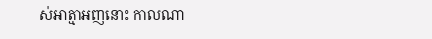ស់អាត្មាអញនោះ កាលណា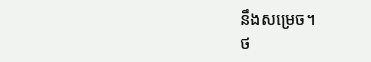នឹងសម្រេច។
ថ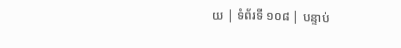យ | ទំព័រទី ១០៨ | បន្ទាប់